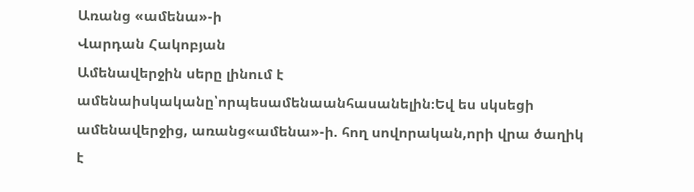Առանց «ամենա»-ի
Վարդան Հակոբյան
Ամենավերջին սերը լինում է ամենաիսկականը՝որպեսամենաանհասանելին։Եվ ես սկսեցի ամենավերջից, առանց«ամենա»-ի. հող սովորական,որի վրա ծաղիկ է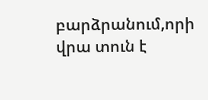բարձրանում,որի վրա տուն է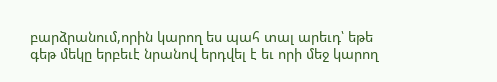բարձրանում,որին կարող ես պահ տալ արեւդ՝ եթե գեթ մեկը երբեւէ նրանով երդվել է եւ որի մեջ կարող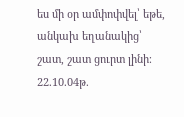ես մի օր ամփոփվել՝ եթե, անկախ եղանակից՝ շատ, շատ ցուրտ լինի։ 22.10.04թ.